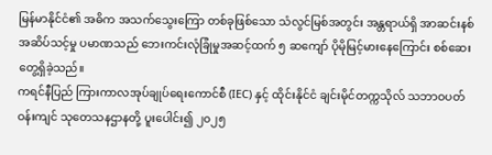မြန်မာနိုင်ငံ၏ အဓိက အသက်သွေးကြော တစ်ခုဖြစ်သော သံလွင်မြစ်အတွင်း အန္တရာယ်ရှိ အာဆင်းနစ် အဆိပ်သင့်မှု ပမာဏသည် ဘေးကင်းလုံခြုံမှုအဆင့်ထက် ၅ ဆကျော် ပိုမိုမြင့်မားနေကြောင်း စစ်ဆေးတွေ့ရှိခဲ့သည်။
ကရင်နီပြည် ကြားကာလအုပ်ချုပ်ရေးကောင်စီ (IEC) နှင့် ထိုင်းနိုင်ငံ ချင်းမိုင်တက္ကသိုလ် သဘာဝပတ်ဝန်းကျင် သုတေသနဌာနတို့ ပူးပေါင်း၍ ၂၀၂၅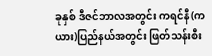ခုနှစ် ဒီဇင်ဘာလအတွင်း ကရင်နီ(ကယား)ပြည်နယ်အတွင်း ဖြတ်သန်းစီး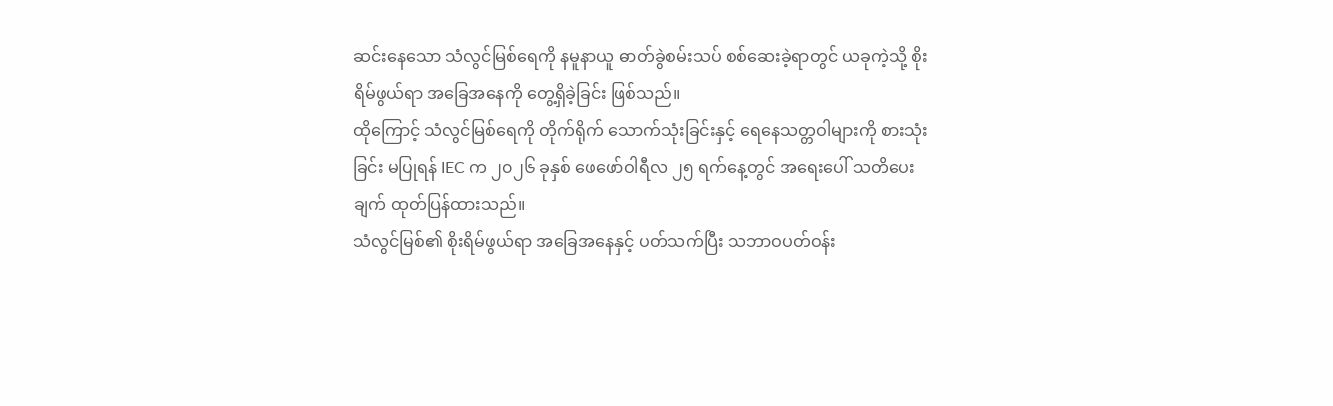ဆင်းနေသော သံလွင်မြစ်ရေကို နမူနာယူ ဓာတ်ခွဲစမ်းသပ် စစ်ဆေးခဲ့ရာတွင် ယခုကဲ့သို့ စိုးရိမ်ဖွယ်ရာ အခြေအနေကို တွေ့ရှိခဲ့ခြင်း ဖြစ်သည်။
ထိုကြောင့် သံလွင်မြစ်ရေကို တိုက်ရိုက် သောက်သုံးခြင်းနှင့် ရေနေသတ္တဝါများကို စားသုံးခြင်း မပြုရန် IEC က ၂၀၂၆ ခုနှစ် ဖေဖော်ဝါရီလ ၂၅ ရက်နေ့တွင် အရေးပေါ် သတိပေးချက် ထုတ်ပြန်ထားသည်။
သံလွင်မြစ်၏ စိုးရိမ်ဖွယ်ရာ အခြေအနေနှင့် ပတ်သက်ပြီး သဘာဝပတ်ဝန်း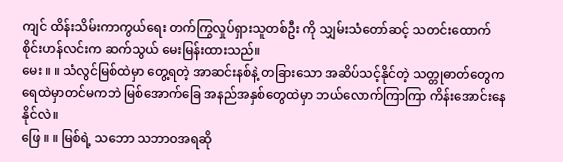ကျင် ထိန်းသိမ်းကာကွယ်ရေး တက်ကြွလှုပ်ရှားသူတစ်ဦး ကို သျှမ်းသံတော်ဆင့် သတင်းထောက် စိုင်းဟန်လင်းက ဆက်သွယ် မေးမြန်းထားသည်။
မေး ။ ။ သံလွင်မြစ်ထဲမှာ တွေ့ရတဲ့ အာဆင်းနစ်နဲ့ တခြားသော အဆိပ်သင့်နိုင်တဲ့ သတ္တုဓာတ်တွေက ရေထဲမှာတင်မကဘဲ မြစ်အောက်ခြေ အနည်အနှစ်တွေထဲမှာ ဘယ်လောက်ကြာကြာ ကိန်းအောင်းနေနိုင်လဲ။
ဖြေ ။ ။ မြစ်ရဲ့ သဘော သဘာဝအရဆို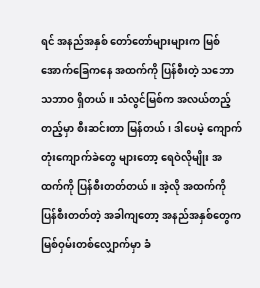ရင် အနည်အနှစ် တော်တော်များများက မြစ်အောက်ခြေကနေ အထက်ကို ပြန်စီးတဲ့ သဘောသဘာဝ ရှိတယ်။ သံလွင်မြစ်က အလယ်တည့်တည့်မှာ စီးဆင်းတာ မြန်တယ်၊ ဒါပေမဲ့ ကျောက်တုံးကျောက်ခဲတွေ များတော့ ရေဝဲလိုမျိုး အထက်ကို ပြန်စီးတတ်တယ်။ အဲ့လို အထက်ကို ပြန်စီးတတ်တဲ့ အခါကျတော့ အနည်အနှစ်တွေက မြစ်ဝှမ်းတစ်လျှောက်မှာ ခံ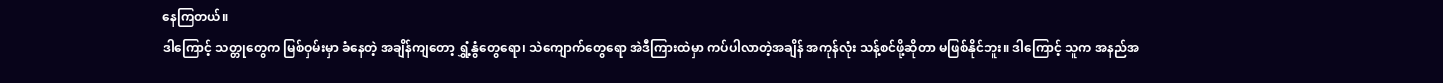နေကြတယ်။
ဒါကြောင့် သတ္တုတွေက မြစ်ဝှမ်းမှာ ခံနေတဲ့ အချိန်ကျတော့ ရွှံ့နွံတွေရော၊ သဲကျောက်တွေရော အဲဒီကြားထဲမှာ ကပ်ပါလာတဲ့အချိန် အကုန်လုံး သန့်စင်ဖို့ဆိုတာ မဖြစ်နိုင်ဘူး။ ဒါကြောင့် သူက အနည်အ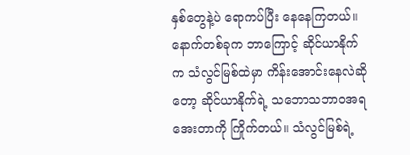နှစ်တွေနဲ့ပဲ ရောကပ်ပြီး နေနေကြတယ်။ နောက်တစ်ခုက ဘာကြောင့် ဆိုင်ယာနိုက်က သံလွင်မြစ်ထဲမှာ ကိန်းအောင်းနေလဲဆိုတော့ ဆိုင်ယာနိုက်ရဲ့ သဘောသဘာဝအရ အေးတာကို ကြိုက်တယ်။ သံလွင်မြစ်ရဲ့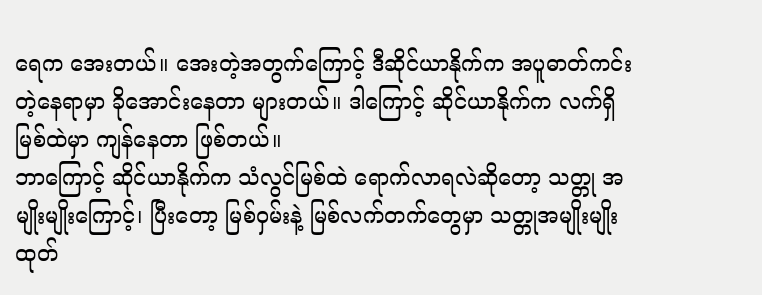ရေက အေးတယ်။ အေးတဲ့အတွက်ကြောင့် ဒီဆိုင်ယာနိုက်က အပူဓာတ်ကင်းတဲ့နေရာမှာ ခိုအောင်းနေတာ များတယ်။ ဒါကြောင့် ဆိုင်ယာနိုက်က လက်ရှိ မြစ်ထဲမှာ ကျန်နေတာ ဖြစ်တယ်။
ဘာကြောင့် ဆိုင်ယာနိုက်က သံလွင်မြစ်ထဲ ရောက်လာရလဲဆိုတော့ သတ္တု အမျိုးမျိုးကြောင့်၊ ပြီးတော့ မြစ်ဝှမ်းနဲ့ မြစ်လက်တက်တွေမှာ သတ္တုအမျိုးမျိုး ထုတ်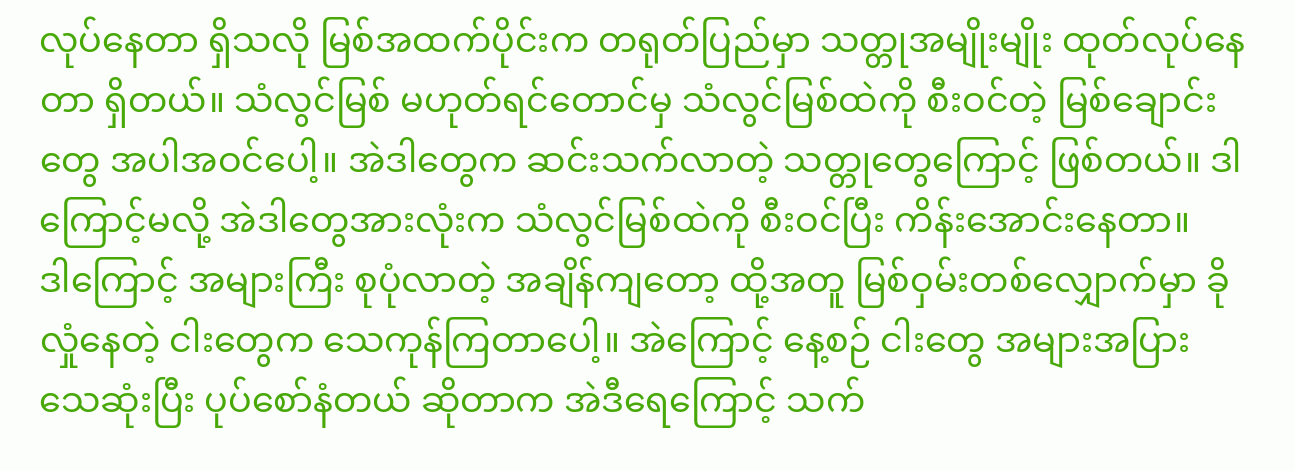လုပ်နေတာ ရှိသလို မြစ်အထက်ပိုင်းက တရုတ်ပြည်မှာ သတ္တုအမျိုးမျိုး ထုတ်လုပ်နေတာ ရှိတယ်။ သံလွင်မြစ် မဟုတ်ရင်တောင်မှ သံလွင်မြစ်ထဲကို စီးဝင်တဲ့ မြစ်ချောင်းတွေ အပါအဝင်ပေါ့။ အဲဒါတွေက ဆင်းသက်လာတဲ့ သတ္တုတွေကြောင့် ဖြစ်တယ်။ ဒါကြောင့်မလို့ အဲဒါတွေအားလုံးက သံလွင်မြစ်ထဲကို စီးဝင်ပြီး ကိန်းအောင်းနေတာ။
ဒါကြောင့် အများကြီး စုပုံလာတဲ့ အချိန်ကျတော့ ထို့အတူ မြစ်ဝှမ်းတစ်လျှောက်မှာ ခိုလှုံနေတဲ့ ငါးတွေက သေကုန်ကြတာပေါ့။ အဲကြောင့် နေ့စဉ် ငါးတွေ အများအပြား သေဆုံးပြီး ပုပ်စော်နံတယ် ဆိုတာက အဲဒီရေကြောင့် သက်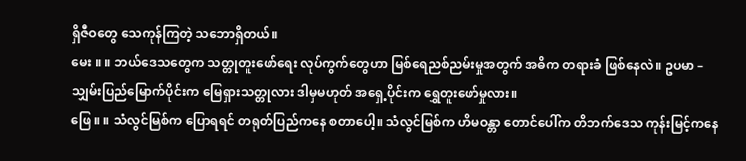ရှိဇီဝတွေ သေကုန်ကြတဲ့ သဘောရှိတယ်။
မေး ။ ။ ဘယ်ဒေသတွေက သတ္တုတူးဖော်ရေး လုပ်ကွက်တွေဟာ မြစ်ရေညစ်ညမ်းမှုအတွက် အဓိက တရားခံ ဖြစ်နေလဲ။ ဥပမာ – သျှမ်းပြည်မြောက်ပိုင်းက မြေရှားသတ္တုလား ဒါမှမဟုတ် အရှေ့ပိုင်းက ရွှေတူးဖော်မှုလား။
ဖြေ ။ ။ သံလွင်မြစ်က ပြောရရင် တရုတ်ပြည်ကနေ စတာပေါ့။ သံလွင်မြစ်က ဟိမဝန္တာ တောင်ပေါ်က တိဘက်ဒေသ ကုန်းမြင့်ကနေ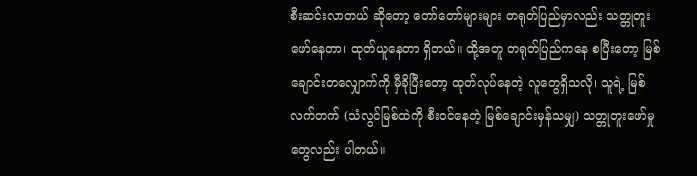စီးဆင်းလာတယ် ဆိုတော့ တော်တော်များများ တရုတ်ပြည်မှာလည်း သတ္တုတူးဖော်နေတာ၊ ထုတ်ယူနေတာ ရှိတယ်။ ထို့အတူ တရုတ်ပြည်ကနေ စပြီးတော့ မြစ်ချောင်းတလျှောက်ကို မှီခိုပြီးတော့ ထုတ်လုပ်နေတဲ့ လူတွေရှိသလို၊ သူရဲ့ မြစ်လက်တက် (သံလွင်မြစ်ထဲကို စီးဝင်နေတဲ့ မြစ်ချောင်းမှန်သမျှ) သတ္တုတူးဖော်မှုတွေလည်း ပါတယ်။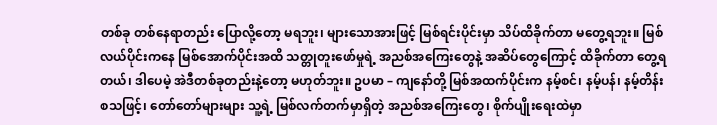တစ်ခု တစ်နေရာတည်း ပြောလို့တော့ မရဘူး၊ များသောအားဖြင့် မြစ်ရင်းပိုင်းမှာ သိပ်ထိခိုက်တာ မတွေ့ရဘူး။ မြစ်လယ်ပိုင်းကနေ မြစ်အောက်ပိုင်းအထိ သတ္တုတူးဖော်မှုရဲ့ အညစ်အကြေးတွေနဲ့ အဆိပ်တွေကြောင့် ထိခိုက်တာ တွေ့ရတယ်၊ ဒါပေမဲ့ အဲဒီတစ်ခုတည်းနဲ့တော့ မဟုတ်ဘူး။ ဥပမာ – ကျနော်တို့ မြစ်အထက်ပိုင်းက နမ့်စင်၊ နမ့်ပန်၊ နမ့်တိန်း စသဖြင့်၊ တော်တော်များများ သူ့ရဲ့ မြစ်လက်တက်မှာရှိတဲ့ အညစ်အကြေးတွေ၊ စိုက်ပျိုးရေးထဲမှာ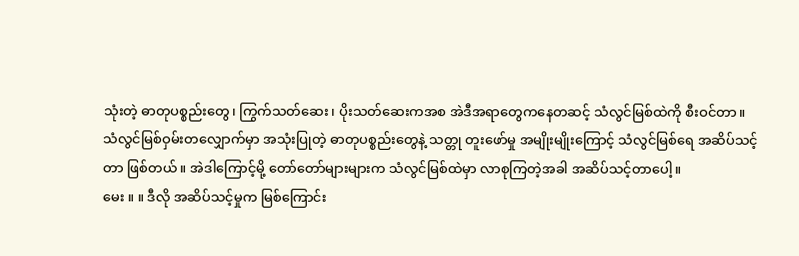သုံးတဲ့ ဓာတုပစ္စည်းတွေ၊ ကြွက်သတ်ဆေး၊ ပိုးသတ်ဆေးကအစ အဲဒီအရာတွေကနေတဆင့် သံလွင်မြစ်ထဲကို စီးဝင်တာ။
သံလွင်မြစ်ဝှမ်းတလျှောက်မှာ အသုံးပြုတဲ့ ဓာတုပစ္စည်းတွေနဲ့ သတ္တု တူးဖော်မှု အမျိုးမျိုးကြောင့် သံလွင်မြစ်ရေ အဆိပ်သင့်တာ ဖြစ်တယ်။ အဲဒါကြောင့်မို့ တော်တော်များများက သံလွင်မြစ်ထဲမှာ လာစုကြတဲ့အခါ အဆိပ်သင့်တာပေါ့။
မေး ။ ။ ဒီလို အဆိပ်သင့်မှုက မြစ်ကြောင်း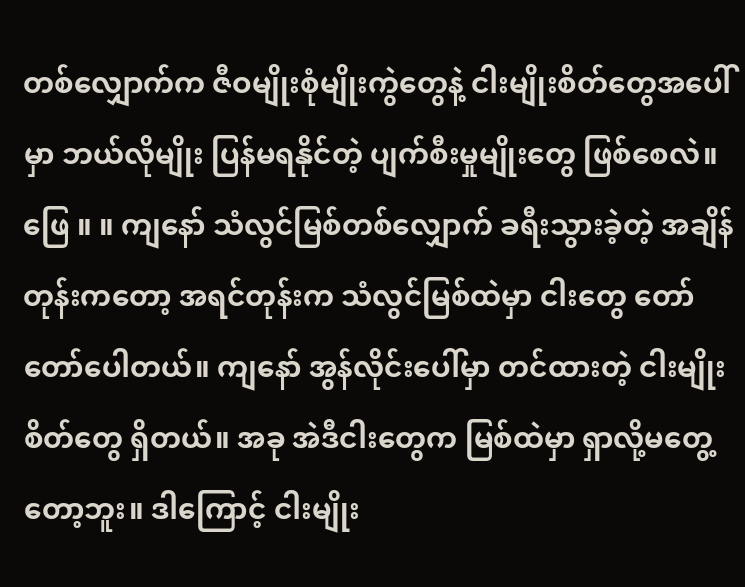တစ်လျှောက်က ဇီဝမျိုးစုံမျိုးကွဲတွေနဲ့ ငါးမျိုးစိတ်တွေအပေါ်မှာ ဘယ်လိုမျိုး ပြန်မရနိုင်တဲ့ ပျက်စီးမှုမျိုးတွေ ဖြစ်စေလဲ။
ဖြေ ။ ။ ကျနော် သံလွင်မြစ်တစ်လျှောက် ခရီးသွားခဲ့တဲ့ အချိန်တုန်းကတော့ အရင်တုန်းက သံလွင်မြစ်ထဲမှာ ငါးတွေ တော်တော်ပေါတယ်။ ကျနော် အွန်လိုင်းပေါ်မှာ တင်ထားတဲ့ ငါးမျိုးစိတ်တွေ ရှိတယ်။ အခု အဲဒီငါးတွေက မြစ်ထဲမှာ ရှာလို့မတွေ့တော့ဘူး။ ဒါကြောင့် ငါးမျိုး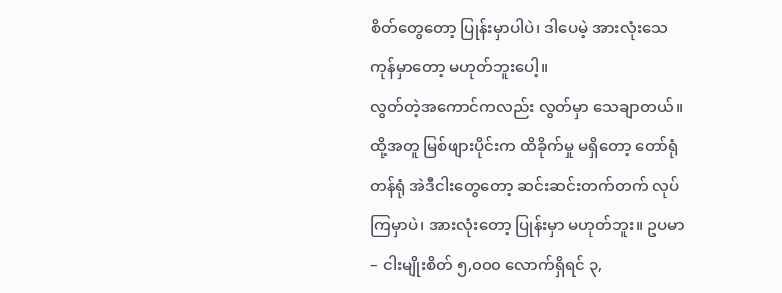စိတ်တွေတော့ ပြုန်းမှာပါပဲ၊ ဒါပေမဲ့ အားလုံးသေကုန်မှာတော့ မဟုတ်ဘူးပေါ့။
လွတ်တဲ့အကောင်ကလည်း လွတ်မှာ သေချာတယ်။ ထို့အတူ မြစ်ဖျားပိုင်းက ထိခိုက်မှု မရှိတော့ တော်ရုံတန်ရုံ အဲဒီငါးတွေတော့ ဆင်းဆင်းတက်တက် လုပ်ကြမှာပဲ၊ အားလုံးတော့ ပြုန်းမှာ မဟုတ်ဘူး။ ဥပမာ – ငါးမျိုးစိတ် ၅,၀၀၀ လောက်ရှိရင် ၃,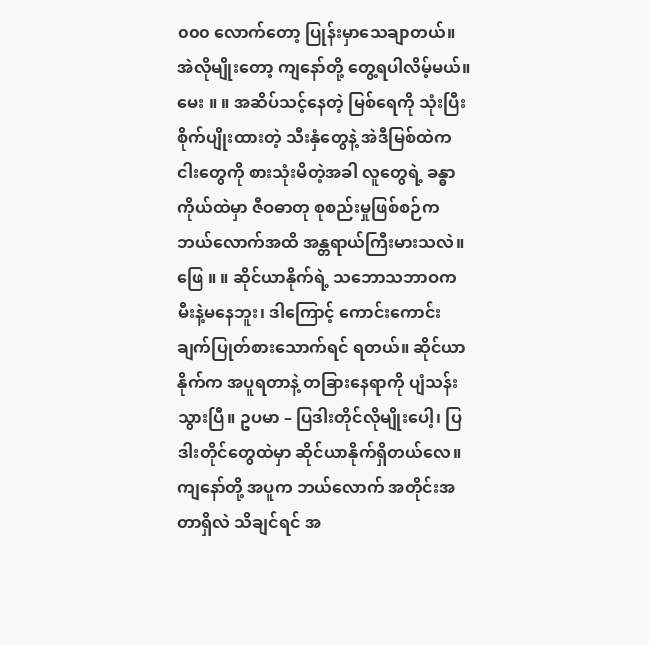၀၀၀ လောက်တော့ ပြုန်းမှာသေချာတယ်။ အဲလိုမျိုးတော့ ကျနော်တို့ တွေ့ရပါလိမ့်မယ်။
မေး ။ ။ အဆိပ်သင့်နေတဲ့ မြစ်ရေကို သုံးပြီး စိုက်ပျိုးထားတဲ့ သီးနှံတွေနဲ့ အဲဒီမြစ်ထဲက ငါးတွေကို စားသုံးမိတဲ့အခါ လူတွေရဲ့ ခန္ဓာကိုယ်ထဲမှာ ဇီဝဓာတု စုစည်းမှုဖြစ်စဉ်က ဘယ်လောက်အထိ အန္တရာယ်ကြီးမားသလဲ။
ဖြေ ။ ။ ဆိုင်ယာနိုက်ရဲ့ သဘောသဘာဝက မီးနဲ့မနေဘူး၊ ဒါကြောင့် ကောင်းကောင်း ချက်ပြုတ်စားသောက်ရင် ရတယ်။ ဆိုင်ယာနိုက်က အပူရတာနဲ့ တခြားနေရာကို ပျံသန်းသွားပြီ။ ဥပမာ – ပြဒါးတိုင်လိုမျိုးပေါ့၊ ပြဒါးတိုင်တွေထဲမှာ ဆိုင်ယာနိုက်ရှိတယ်လေ။ ကျနော်တို့ အပူက ဘယ်လောက် အတိုင်းအတာရှိလဲ သိချင်ရင် အ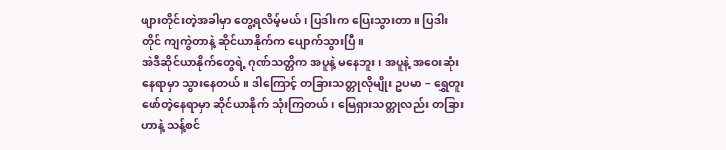ဖျားတိုင်းတဲ့အခါမှာ တွေ့ရလိမ့်မယ်၊ ပြဒါးက ပြေးသွားတာ။ ပြဒါးတိုင် ကျကွဲတာနဲ့ ဆိုင်ယာနိုက်က ပျောက်သွားပြီ။
အဲဒီဆိုင်ယာနိုက်တွေရဲ့ ဂုဏ်သတ္တိက အပူနဲ့ မနေဘူး၊ အပူနဲ့ အဝေးဆုံးနေရာမှာ သွားနေတယ်။ ဒါကြောင့် တခြားသတ္တုလိုမျိုး ဥပမာ – ရွှေတူးဖော်တဲ့နေရာမှာ ဆိုင်ယာနိုက် သုံးကြတယ်၊ မြေရှားသတ္တုလည်း တခြားဟာနဲ့ သန့်စင်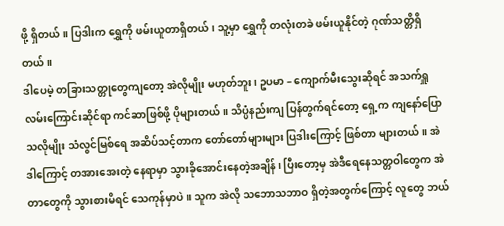ဖို့ ရှိတယ်။ ပြဒါးက ရွှေကို ဖမ်းယူတာရှိတယ်၊ သူ့မှာ ရွှေကို တလုံးတခဲ ဖမ်းယူနိုင်တဲ့ ဂုဏ်သတ္တိရှိတယ်။
ဒါပေမဲ့ တခြားသတ္တုတွေကျတော့ အဲလိုမျိုး မဟုတ်ဘူး၊ ဥပမာ – ကျောက်မီးသွေးဆိုရင် အသက်ရှူလမ်းကြောင်းဆိုင်ရာ ကင်ဆာဖြစ်ဖို့ ပိုများတယ်။ သိပ္ပံနည်းကျ ပြန်တွက်ရင်တော့ ရှေ့က ကျနော်ပြောသလိုမျိုး သံလွင်မြစ်ရေ အဆိပ်သင့်တာက တော်တော်များများ ပြဒါးကြောင့် ဖြစ်တာ များတယ်။ အဲဒါကြောင့် တအားအေးတဲ့ နေရာမှာ သွားခိုအောင်းနေတဲ့အချိန်၊ ပြီးတော့မှ အဲဒီရေနေသတ္တဝါတွေက အဲတာတွေကို သွားစားမိရင် သေကုန်မှာပဲ။ သူက အဲလို သဘောသဘာဝ ရှိတဲ့အတွက်ကြောင့် လူတွေ ဘယ်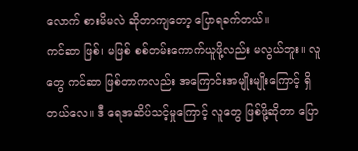လောက် စားမိမလဲ ဆိုတာကျတော့ ပြောရခက်တယ်။
ကင်ဆာ ဖြစ်၊ မဖြစ် စစ်တမ်းကောက်ယူဖို့လည်း မလွယ်ဘူး။ လူတွေ ကင်ဆာ ဖြစ်တာကလည်း အကြောင်းအမျိုးမျိုးကြောင့် ရှိတယ်လေ။ ဒီ ရေအဆိပ်သင့်မှုကြောင့် လူတွေ ဖြစ်ဖို့ဆိုတာ ပြော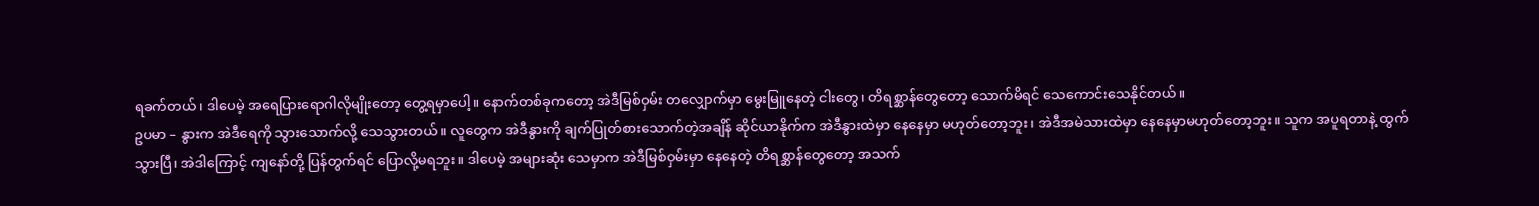ရခက်တယ်၊ ဒါပေမဲ့ အရေပြားရောဂါလိုမျိုးတော့ တွေ့ရမှာပေါ့။ နောက်တစ်ခုကတော့ အဲဒီမြစ်ဝှမ်း တလျှောက်မှာ မွေးမြူနေတဲ့ ငါးတွေ၊ တိရစ္ဆာန်တွေတော့ သောက်မိရင် သေကောင်းသေနိုင်တယ်။
ဥပမာ – နွားက အဲဒီရေကို သွားသောက်လို့ သေသွားတယ်။ လူတွေက အဲဒီနွားကို ချက်ပြုတ်စားသောက်တဲ့အချိန် ဆိုင်ယာနိုက်က အဲဒီနွားထဲမှာ နေနေမှာ မဟုတ်တော့ဘူး၊ အဲဒီအမဲသားထဲမှာ နေနေမှာမဟုတ်တော့ဘူး။ သူက အပူရတာနဲ့ ထွက်သွားပြီ၊ အဲဒါကြောင့် ကျနော်တို့ ပြန်တွက်ရင် ပြောလို့မရဘူး။ ဒါပေမဲ့ အများဆုံး သေမှာက အဲဒီမြစ်ဝှမ်းမှာ နေနေတဲ့ တိရစ္ဆာန်တွေတော့ အသက်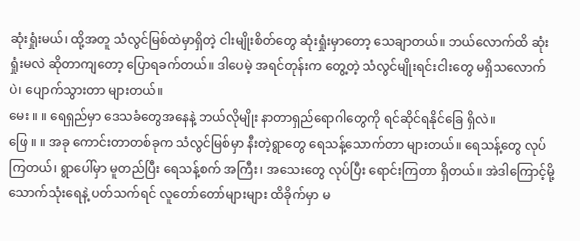ဆုံးရှုံးမယ်၊ ထို့အတူ သံလွင်မြစ်ထဲမှာရှိတဲ့ ငါးမျိုးစိတ်တွေ ဆုံးရှုံးမှာတော့ သေချာတယ်။ ဘယ်လောက်ထိ ဆုံးရှုံးမလဲ ဆိုတာကျတော့ ပြောရခက်တယ်။ ဒါပေမဲ့ အရင်တုန်းက တွေ့တဲ့ သံလွင်မျိုးရင်းငါးတွေ မရှိသလောက်ပဲ၊ ပျောက်သွားတာ များတယ်။
မေး ။ ။ ရေရှည်မှာ ဒေသခံတွေအနေနဲ့ ဘယ်လိုမျိုး နာတာရှည်ရောဂါတွေကို ရင်ဆိုင်ရနိုင်ခြေ ရှိလဲ။
ဖြေ ။ ။ အခု ကောင်းတာတစ်ခုက သံလွင်မြစ်မှာ နီးတဲ့ရွာတွေ ရေသန့်သောက်တာ များတယ်။ ရေသန့်တွေ လုပ်ကြတယ်၊ ရွာပေါ်မှာ မူတည်ပြီး ရေသန့်စက် အကြီး၊ အသေးတွေ လုပ်ပြီး ရောင်းကြတာ ရှိတယ်။ အဲဒါကြောင့်မို့ သောက်သုံးရေနဲ့ ပတ်သက်ရင် လူတော်တော်များများ ထိခိုက်မှာ မ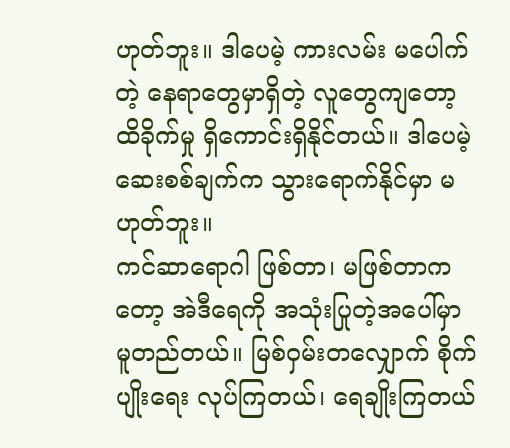ဟုတ်ဘူး။ ဒါပေမဲ့ ကားလမ်း မပေါက်တဲ့ နေရာတွေမှာရှိတဲ့ လူတွေကျတော့ ထိခိုက်မှု ရှိကောင်းရှိနိုင်တယ်။ ဒါပေမဲ့ ဆေးစစ်ချက်က သွားရောက်နိုင်မှာ မဟုတ်ဘူး။
ကင်ဆာရောဂါ ဖြစ်တာ၊ မဖြစ်တာကတော့ အဲဒီရေကို အသုံးပြုတဲ့အပေါ်မှာ မူတည်တယ်။ မြစ်ဝှမ်းတလျှောက် စိုက်ပျိုးရေး လုပ်ကြတယ်၊ ရေချိုးကြတယ်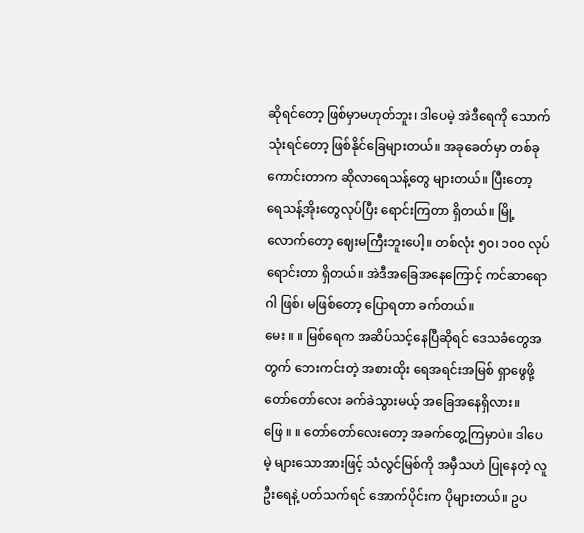ဆိုရင်တော့ ဖြစ်မှာမဟုတ်ဘူး၊ ဒါပေမဲ့ အဲဒီရေကို သောက်သုံးရင်တော့ ဖြစ်နိုင်ခြေများတယ်။ အခုခေတ်မှာ တစ်ခုကောင်းတာက ဆိုလာရေသန့်တွေ များတယ်။ ပြီးတော့ ရေသန့်အိုးတွေလုပ်ပြီး ရောင်းကြတာ ရှိတယ်။ မြို့လောက်တော့ ဈေးမကြီးဘူးပေါ့။ တစ်လုံး ၅၀၊ ၁၀၀ လုပ်ရောင်းတာ ရှိတယ်။ အဲဒီအခြေအနေကြောင့် ကင်ဆာရောဂါ ဖြစ်၊ မဖြစ်တော့ ပြောရတာ ခက်တယ်။
မေး ။ ။ မြစ်ရေက အဆိပ်သင့်နေပြီဆိုရင် ဒေသခံတွေအတွက် ဘေးကင်းတဲ့ အစားထိုး ရေအရင်းအမြစ် ရှာဖွေဖို့ တော်တော်လေး ခက်ခဲသွားမယ့် အခြေအနေရှိလား။
ဖြေ ။ ။ တော်တော်လေးတော့ အခက်တွေ့ကြမှာပဲ။ ဒါပေမဲ့ များသောအားဖြင့် သံလွင်မြစ်ကို အမှီသဟဲ ပြုနေတဲ့ လူဦးရေနဲ့ ပတ်သက်ရင် အောက်ပိုင်းက ပိုများတယ်။ ဥပ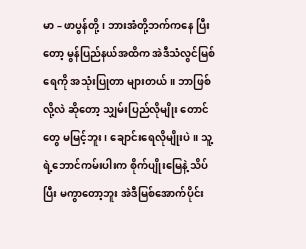မာ – ဖာပွန်တို့၊ ဘားအံတို့ဘက်ကနေ ပြီးတော့ မွန်ပြည်နယ်အထိက အဲဒီသံလွင်မြစ်ရေကို အသုံးပြုတာ များတယ်။ ဘာဖြစ်လို့လဲ ဆိုတော့ သျှမ်းပြည်လိုမျိုး တောင်တွေ မမြင့်ဘူး၊ ချောင်းရေလိုမျိုးပဲ။ သူ့ရဲ့ဘောင်ကမ်းပါးက စိုက်ပျိုးမြေနဲ့ သိပ်ပြီး မကွာတော့ဘူး အဲဒီမြစ်အောက်ပိုင်း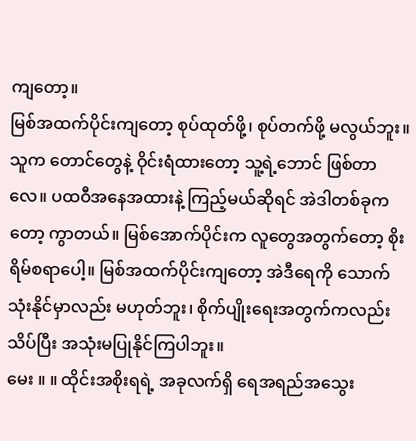ကျတော့။
မြစ်အထက်ပိုင်းကျတော့ စုပ်ထုတ်ဖို့၊ စုပ်တက်ဖို့ မလွယ်ဘူး။ သူက တောင်တွေနဲ့ ဝိုင်းရံထားတော့ သူ့ရဲ့ဘောင် ဖြစ်တာလေ။ ပထဝီအနေအထားနဲ့ ကြည့်မယ်ဆိုရင် အဲဒါတစ်ခုကတော့ ကွာတယ်။ မြစ်အောက်ပိုင်းက လူတွေအတွက်တော့ စိုးရိမ်စရာပေါ့။ မြစ်အထက်ပိုင်းကျတော့ အဲဒီရေကို သောက်သုံးနိုင်မှာလည်း မဟုတ်ဘူး၊ စိုက်ပျိုးရေးအတွက်ကလည်း သိပ်ပြီး အသုံးမပြုနိုင်ကြပါဘူး။
မေး ။ ။ ထိုင်းအစိုးရရဲ့ အခုလက်ရှိ ရေအရည်အသွေး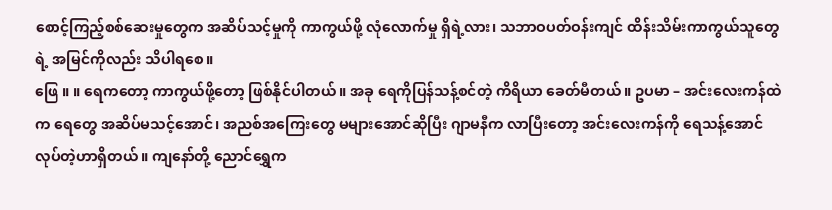စောင့်ကြည့်စစ်ဆေးမှုတွေက အဆိပ်သင့်မှုကို ကာကွယ်ဖို့ လုံလောက်မှု ရှိရဲ့လား၊ သဘာဝပတ်ဝန်းကျင် ထိန်းသိမ်းကာကွယ်သူတွေရဲ့ အမြင်ကိုလည်း သိပါရစေ။
ဖြေ ။ ။ ရေကတော့ ကာကွယ်ဖို့တော့ ဖြစ်နိုင်ပါတယ်။ အခု ရေကိုပြန်သန့်စင်တဲ့ ကိရိယာ ခေတ်မီတယ်။ ဥပမာ – အင်းလေးကန်ထဲက ရေတွေ အဆိပ်မသင့်အောင်၊ အညစ်အကြေးတွေ မများအောင်ဆိုပြီး ဂျာမနီက လာပြီးတော့ အင်းလေးကန်ကို ရေသန့်အောင် လုပ်တဲ့ဟာရှိတယ်။ ကျနော်တို့ ညောင်ရွှေက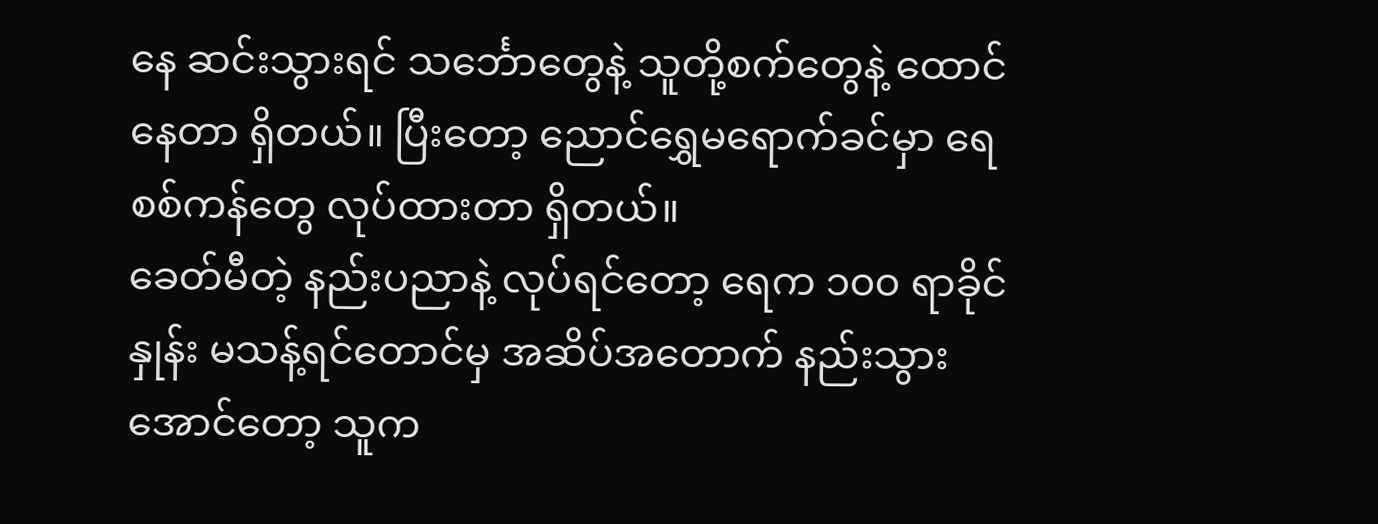နေ ဆင်းသွားရင် သင်္ဘောတွေနဲ့ သူတို့စက်တွေနဲ့ ထောင်နေတာ ရှိတယ်။ ပြီးတော့ ညောင်ရွှေမရောက်ခင်မှာ ရေစစ်ကန်တွေ လုပ်ထားတာ ရှိတယ်။
ခေတ်မီတဲ့ နည်းပညာနဲ့ လုပ်ရင်တော့ ရေက ၁၀၀ ရာခိုင်နှုန်း မသန့်ရင်တောင်မှ အဆိပ်အတောက် နည်းသွားအောင်တော့ သူက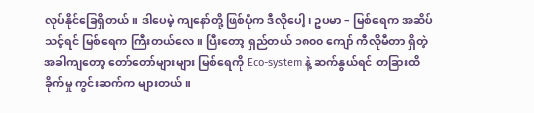လုပ်နိုင်ခြေရှိတယ်။ ဒါပေမဲ့ ကျနော်တို့ ဖြစ်ပုံက ဒီလိုပေါ့၊ ဥပမာ – မြစ်ရေက အဆိပ်သင့်ရင် မြစ်ရေက ကြီးတယ်လေ။ ပြီးတော့ ရှည်တယ် ၁၈၀၀ ကျော် ကီလိုမီတာ ရှိတဲ့အခါကျတော့ တော်တော်များများ မြစ်ရေကို Eco-system နဲ့ ဆက်နွယ်ရင် တခြားထိခိုက်မှု ကွင်းဆက်က များတယ်။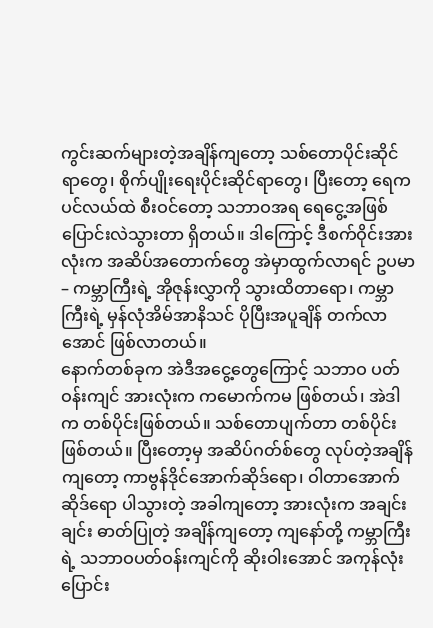ကွင်းဆက်များတဲ့အချိန်ကျတော့ သစ်တောပိုင်းဆိုင်ရာတွေ၊ စိုက်ပျိုးရေးပိုင်းဆိုင်ရာတွေ၊ ပြီးတော့ ရေက ပင်လယ်ထဲ စီးဝင်တော့ သဘာဝအရ ရေငွေ့အဖြစ် ပြောင်းလဲသွားတာ ရှိတယ်။ ဒါကြောင့် ဒီစက်ဝိုင်းအားလုံးက အဆိပ်အတောက်တွေ အဲမှာထွက်လာရင် ဥပမာ – ကမ္ဘာကြီးရဲ့ အိုဇုန်းလွှာကို သွားထိတာရော၊ ကမ္ဘာကြီးရဲ့ မှန်လုံအိမ်အာနိသင် ပိုပြီးအပူချိန် တက်လာအောင် ဖြစ်လာတယ်။
နောက်တစ်ခုက အဲဒီအငွေ့တွေကြောင့် သဘာဝ ပတ်ဝန်းကျင် အားလုံးက ကမောက်ကမ ဖြစ်တယ်၊ အဲဒါက တစ်ပိုင်းဖြစ်တယ်။ သစ်တောပျက်တာ တစ်ပိုင်းဖြစ်တယ်။ ပြီးတော့မှ အဆိပ်ဂတ်စ်တွေ လုပ်တဲ့အချိန်ကျတော့ ကာဗွန်ဒိုင်အောက်ဆိုဒ်ရော၊ ဝါတာအောက်ဆိုဒ်ရော ပါသွားတဲ့ အခါကျတော့ အားလုံးက အချင်းချင်း ဓာတ်ပြုတဲ့ အချိန်ကျတော့ ကျနော်တို့ ကမ္ဘာကြီးရဲ့ သဘာဝပတ်ဝန်းကျင်ကို ဆိုးဝါးအောင် အကုန်လုံး ပြောင်း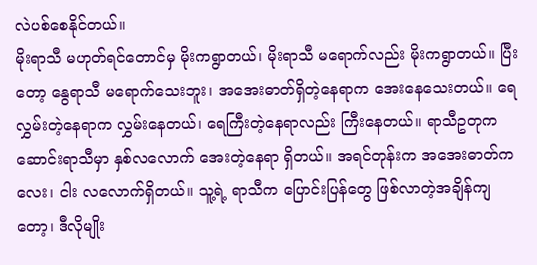လဲပစ်စေနိုင်တယ်။
မိုးရာသီ မဟုတ်ရင်တောင်မှ မိုးကရွာတယ်၊ မိုးရာသီ မရောက်လည်း မိုးကရွာတယ်။ ပြီးတော့ နွေရာသီ မရောက်သေးဘူး၊ အအေးဓာတ်ရှိတဲ့နေရာက အေးနေသေးတယ်။ ရေလွှမ်းတဲ့နေရာက လွှမ်းနေတယ်၊ ရေကြီးတဲ့နေရာလည်း ကြီးနေတယ်။ ရာသီဥတုက ဆောင်းရာသီမှာ နှစ်လလောက် အေးတဲ့နေရာ ရှိတယ်။ အရင်တုန်းက အအေးဓာတ်က လေး၊ ငါး လလောက်ရှိတယ်။ သူ့ရဲ့ ရာသီက ပြောင်းပြန်တွေ ဖြစ်လာတဲ့အချိန်ကျတော့၊ ဒီလိုမျိုး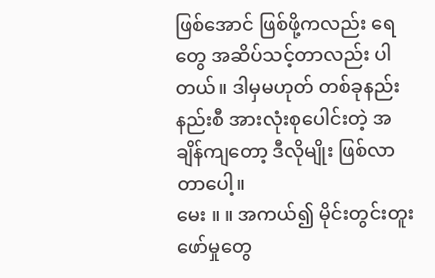ဖြစ်အောင် ဖြစ်ဖို့ကလည်း ရေတွေ အဆိပ်သင့်တာလည်း ပါတယ်။ ဒါမှမဟုတ် တစ်ခုနည်းနည်းစီ အားလုံးစုပေါင်းတဲ့ အချိန်ကျတော့ ဒီလိုမျိုး ဖြစ်လာတာပေါ့။
မေး ။ ။ အကယ်၍ မိုင်းတွင်းတူးဖော်မှုတွေ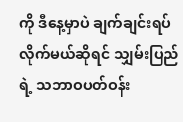ကို ဒီနေ့မှာပဲ ချက်ချင်းရပ်လိုက်မယ်ဆိုရင် သျှမ်းပြည်ရဲ့ သဘာဝပတ်ဝန်း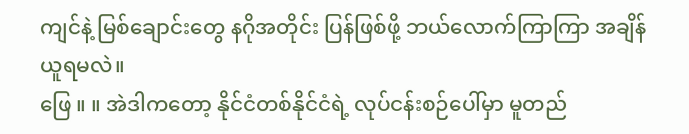ကျင်နဲ့ မြစ်ချောင်းတွေ နဂိုအတိုင်း ပြန်ဖြစ်ဖို့ ဘယ်လောက်ကြာကြာ အချိန်ယူရမလဲ။
ဖြေ ။ ။ အဲဒါကတော့ နိုင်ငံတစ်နိုင်ငံရဲ့ လုပ်ငန်းစဉ်ပေါ်မှာ မူတည်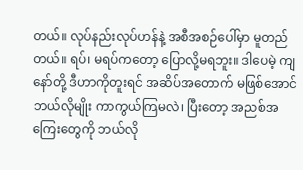တယ်။ လုပ်နည်းလုပ်ဟန်နဲ့ အစီအစဉ်ပေါ်မှာ မူတည်တယ်။ ရပ်၊ မရပ်ကတော့ ပြောလို့မရဘူး။ ဒါပေမဲ့ ကျနော်တို့ ဒီဟာကိုတူးရင် အဆိပ်အတောက် မဖြစ်အောင် ဘယ်လိုမျိုး ကာကွယ်ကြမလဲ၊ ပြီးတော့ အညစ်အကြေးတွေကို ဘယ်လို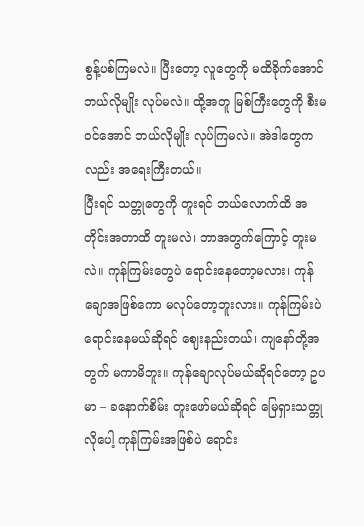စွန့်ပစ်ကြမလဲ။ ပြီးတော့ လူတွေကို မထိခိုက်အောင် ဘယ်လိုမျိုး လုပ်မလဲ။ ထို့အတူ မြစ်ကြီးတွေကို စီးမဝင်အောင် ဘယ်လိုမျိုး လုပ်ကြမလဲ။ အဲဒါတွေကလည်း အရေးကြီးတယ်။
ပြီးရင် သတ္တုတွေကို တူးရင် ဘယ်လောက်ထိ အတိုင်းအတာထိ တူးမလဲ၊ ဘာအတွက်ကြောင့် တူးမလဲ။ ကုန်ကြမ်းတွေပဲ ရောင်းနေတော့မလား၊ ကုန်ချောအဖြစ်ကော မလုပ်တော့ဘူးလား။ ကုန်ကြမ်းပဲ ရောင်းနေမယ်ဆိုရင် ဈေးနည်းတယ်၊ ကျနော်တို့အတွက် မကာမိဘူး။ ကုန်ချောလုပ်မယ်ဆိုရင်တော့ ဥပမာ – ခနောက်စိမ်း တူးဖော်မယ်ဆိုရင် မြေရှားသတ္တုလိုပေါ့ ကုန်ကြမ်းအဖြစ်ပဲ ရောင်း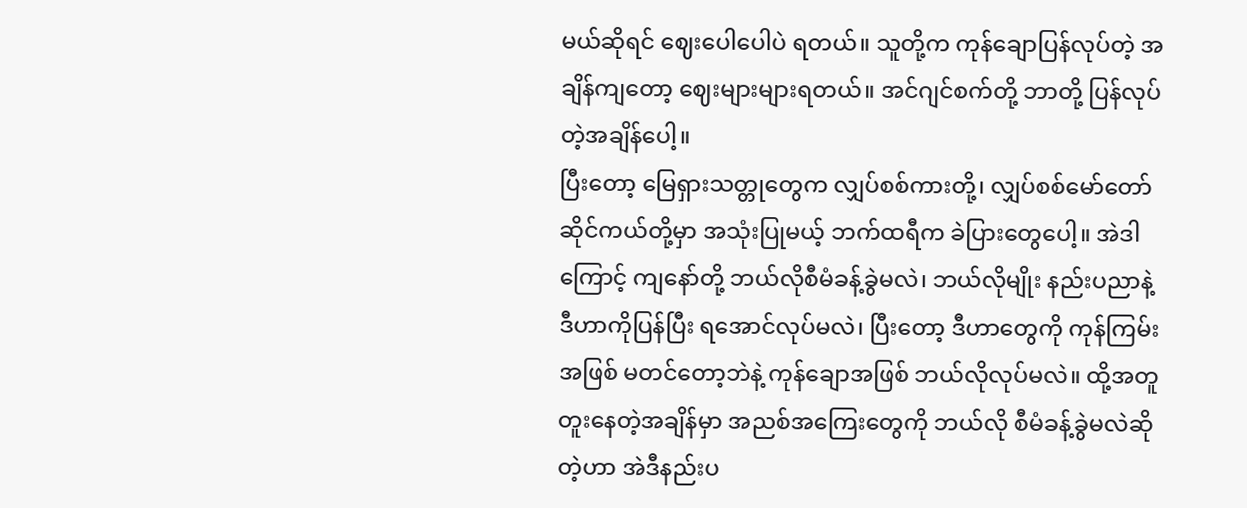မယ်ဆိုရင် ဈေးပေါပေါပဲ ရတယ်။ သူတို့က ကုန်ချောပြန်လုပ်တဲ့ အချိန်ကျတော့ ဈေးများများရတယ်။ အင်ဂျင်စက်တို့ ဘာတို့ ပြန်လုပ်တဲ့အချိန်ပေါ့။
ပြီးတော့ မြေရှားသတ္တုတွေက လျှပ်စစ်ကားတို့၊ လျှပ်စစ်မော်တော် ဆိုင်ကယ်တို့မှာ အသုံးပြုမယ့် ဘက်ထရီက ခဲပြားတွေပေါ့။ အဲဒါကြောင့် ကျနော်တို့ ဘယ်လိုစီမံခန့်ခွဲမလဲ၊ ဘယ်လိုမျိုး နည်းပညာနဲ့ ဒီဟာကိုပြန်ပြီး ရအောင်လုပ်မလဲ၊ ပြီးတော့ ဒီဟာတွေကို ကုန်ကြမ်းအဖြစ် မတင်တော့ဘဲနဲ့ ကုန်ချောအဖြစ် ဘယ်လိုလုပ်မလဲ။ ထို့အတူ တူးနေတဲ့အချိန်မှာ အညစ်အကြေးတွေကို ဘယ်လို စီမံခန့်ခွဲမလဲဆိုတဲ့ဟာ အဲဒီနည်းပ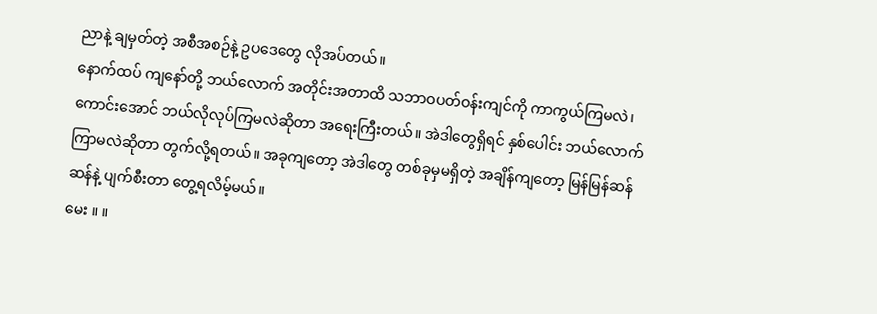ညာနဲ့ ချမှတ်တဲ့ အစီအစဉ်နဲ့ ဥပဒေတွေ လိုအပ်တယ်။
နောက်ထပ် ကျနော်တို့ ဘယ်လောက် အတိုင်းအတာထိ သဘာဝပတ်ဝန်းကျင်ကို ကာကွယ်ကြမလဲ၊ ကောင်းအောင် ဘယ်လိုလုပ်ကြမလဲဆိုတာ အရေးကြီးတယ်။ အဲဒါတွေရှိရင် နှစ်ပေါင်း ဘယ်လောက် ကြာမလဲဆိုတာ တွက်လို့ရတယ်။ အခုကျတော့ အဲဒါတွေ တစ်ခုမှမရှိတဲ့ အချိန်ကျတော့ မြန်မြန်ဆန်ဆန်နဲ့ ပျက်စီးတာ တွေ့ရလိမ့်မယ်။
မေး ။ ။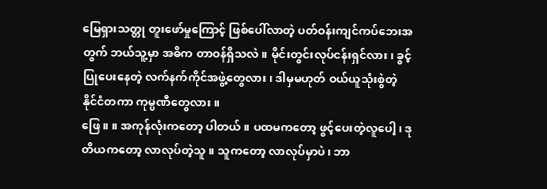မြေရှားသတ္တု တူးဖော်မှုကြောင့် ဖြစ်ပေါ်လာတဲ့ ပတ်ဝန်းကျင်ကပ်ဘေးအတွက် ဘယ်သူ့မှာ အဓိက တာဝန်ရှိသလဲ။ မိုင်းတွင်းလုပ်ငန်းရှင်လား၊ ခွင့်ပြုပေးနေတဲ့ လက်နက်ကိုင်အဖွဲ့တွေလား၊ ဒါမှမဟုတ် ဝယ်ယူသုံးစွဲတဲ့ နိုင်ငံတကာ ကုမ္ပဏီတွေလား။
ဖြေ ။ ။ အကုန်လုံးကတော့ ပါတယ်။ ပထမကတော့ ဖွင့်ပေးတဲ့လူပေါ့၊ ဒုတိယကတော့ လာလုပ်တဲ့သူ။ သူကတော့ လာလုပ်မှာပဲ၊ ဘာ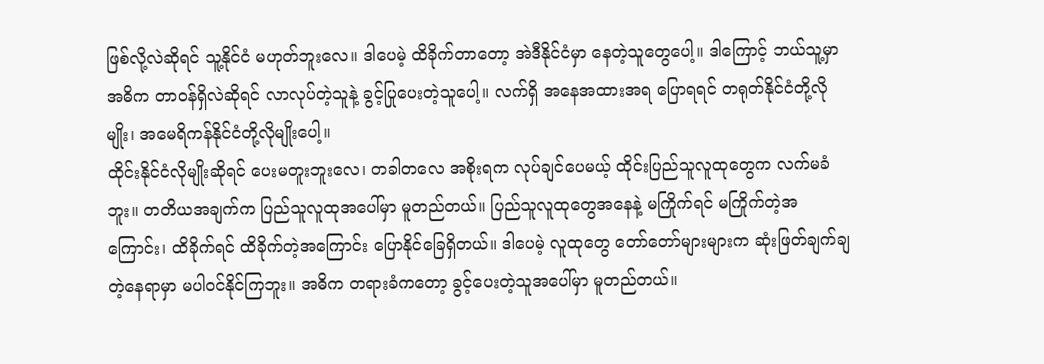ဖြစ်လို့လဲဆိုရင် သူ့နိုင်ငံ မဟုတ်ဘူးလေ။ ဒါပေမဲ့ ထိခိုက်တာတော့ အဲဒီနိုင်ငံမှာ နေတဲ့သူတွေပေါ့။ ဒါကြောင့် ဘယ်သူ့မှာ အဓိက တာဝန်ရှိလဲဆိုရင် လာလုပ်တဲ့သူနဲ့ ခွင့်ပြုပေးတဲ့သူပေါ့။ လက်ရှိ အနေအထားအရ ပြောရရင် တရုတ်နိုင်ငံတို့လိုမျိုး၊ အမေရိကန်နိုင်ငံတို့လိုမျိုးပေါ့။
ထိုင်းနိုင်ငံလိုမျိုးဆိုရင် ပေးမတူးဘူးလေ၊ တခါတလေ အစိုးရက လုပ်ချင်ပေမယ့် ထိုင်းပြည်သူလူထုတွေက လက်မခံဘူး။ တတိယအချက်က ပြည်သူလူထုအပေါ်မှာ မူတည်တယ်။ ပြည်သူလူထုတွေအနေနဲ့ မကြိုက်ရင် မကြိုက်တဲ့အကြောင်း၊ ထိခိုက်ရင် ထိခိုက်တဲ့အကြောင်း ပြောနိုင်ခြေရှိတယ်။ ဒါပေမဲ့ လူထုတွေ တော်တော်များများက ဆုံးဖြတ်ချက်ချတဲ့နေရာမှာ မပါဝင်နိုင်ကြဘူး။ အဓိက တရားခံကတော့ ခွင့်ပေးတဲ့သူအပေါ်မှာ မူတည်တယ်။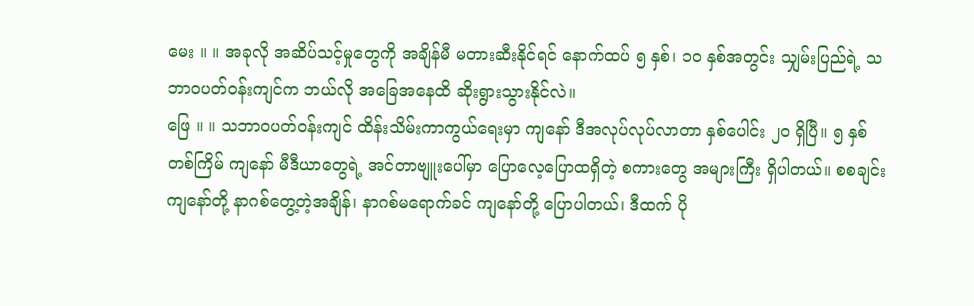မေး ။ ။ အခုလို အဆိပ်သင့်မှုတွေကို အချိန်မီ မတားဆီးနိုင်ရင် နောက်ထပ် ၅ နှစ်၊ ၁၀ နှစ်အတွင်း သျှမ်းပြည်ရဲ့ သဘာဝပတ်ဝန်းကျင်က ဘယ်လို အခြေအနေထိ ဆိုးရွားသွားနိုင်လဲ။
ဖြေ ။ ။ သဘာဝပတ်ဝန်းကျင် ထိန်းသိမ်းကာကွယ်ရေးမှာ ကျနော် ဒီအလုပ်လုပ်လာတာ နှစ်ပေါင်း ၂၀ ရှိပြီ။ ၅ နှစ်တစ်ကြိမ် ကျနော် မီဒီယာတွေရဲ့ အင်တာဗျူးပေါ်မှာ ပြောလေ့ပြောထရှိတဲ့ စကားတွေ အများကြီး ရှိပါတယ်။ စစချင်း ကျနော်တို့ နာဂစ်တွေ့တဲ့အချိန်၊ နာဂစ်မရောက်ခင် ကျနော်တို့ ပြောပါတယ်၊ ဒီထက် ပို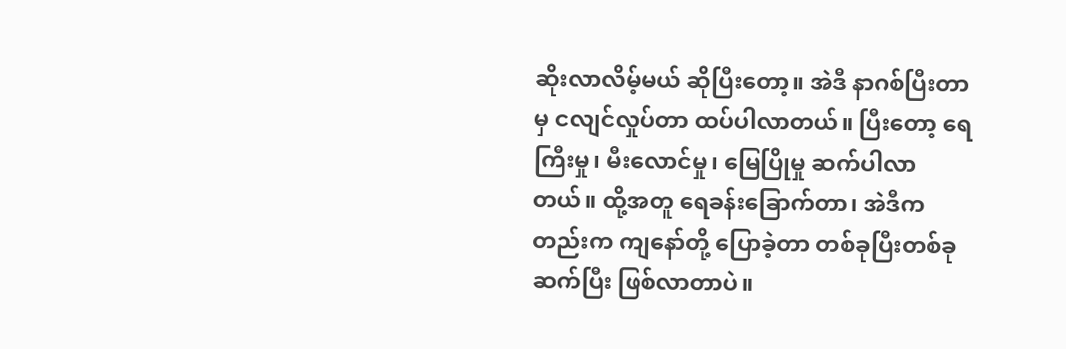ဆိုးလာလိမ့်မယ် ဆိုပြီးတော့။ အဲဒီ နာဂစ်ပြီးတာမှ ငလျင်လှုပ်တာ ထပ်ပါလာတယ်။ ပြီးတော့ ရေကြီးမှု၊ မီးလောင်မှု၊ မြေပြိုမှု ဆက်ပါလာတယ်။ ထို့အတူ ရေခန်းခြောက်တာ၊ အဲဒီကတည်းက ကျနော်တို့ ပြောခဲ့တာ တစ်ခုပြီးတစ်ခု ဆက်ပြီး ဖြစ်လာတာပဲ။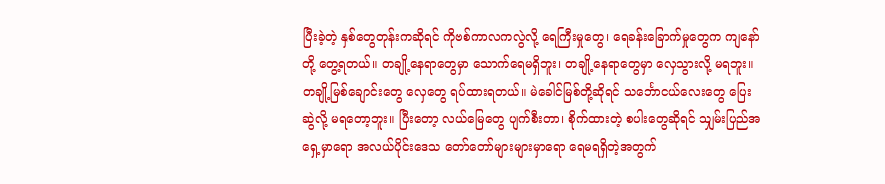ပြီးခဲ့တဲ့ နှစ်တွေတုန်းကဆိုရင် ကိုဗစ်ကာလကလွဲလို့ ရေကြီးမှုတွေ၊ ရေခန်းခြောက်မှုတွေက ကျနော်တို့ တွေ့ရတယ်။ တချို့နေရာတွေမှာ သောက်ရေမရှိဘူး၊ တချို့နေရာတွေမှာ လှေသွားလို့ မရဘူး။ တချို့မြစ်ချောင်းတွေ လှေတွေ ရပ်ထားရတယ်။ မဲခေါင်မြစ်တို့ဆိုရင် သင်္ဘောငယ်လေးတွေ ပြေးဆွဲလို့ မရတော့ဘူး။ ပြီးတော့ လယ်မြေတွေ ပျက်စီးတာ၊ စိုက်ထားတဲ့ စပါးတွေဆိုရင် သျှမ်းပြည်အရှေ့မှာရော အလယ်ပိုင်းဒေသ တော်တော်များများမှာရော ရေမရရှိတဲ့အတွက်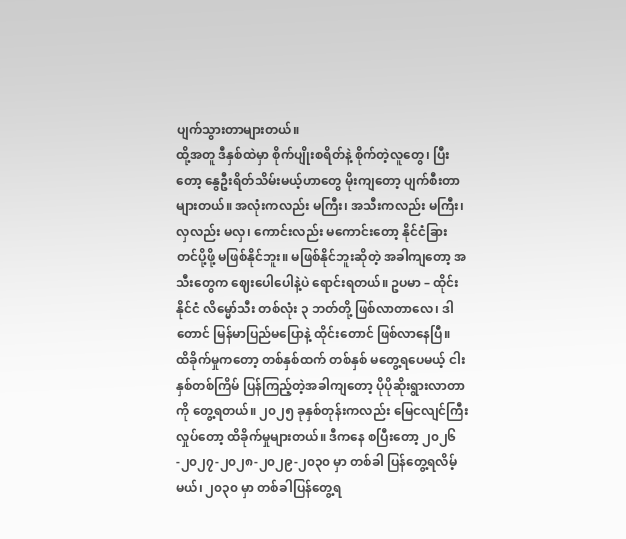ပျက်သွားတာများတယ်။
ထို့အတူ ဒီနှစ်ထဲမှာ စိုက်ပျိုးစရိတ်နဲ့ စိုက်တဲ့လူတွေ၊ ပြီးတော့ နွေဦးရိတ်သိမ်းမယ့်ဟာတွေ မိုးကျတော့ ပျက်စီးတာများတယ်။ အလုံးကလည်း မကြီး၊ အသီးကလည်း မကြီး၊ လှလည်း မလှ၊ ကောင်းလည်း မကောင်းတော့ နိုင်ငံခြား တင်ပို့ဖို့ မဖြစ်နိုင်ဘူး။ မဖြစ်နိုင်ဘူးဆိုတဲ့ အခါကျတော့ အသီးတွေက ဈေးပေါပေါနဲ့ပဲ ရောင်းရတယ်။ ဥပမာ – ထိုင်းနိုင်ငံ လိမ္မော်သီး တစ်လုံး ၃ ဘတ်တို့ ဖြစ်လာတာလေ၊ ဒါတောင် မြန်မာပြည်မပြောနဲ့ ထိုင်းတောင် ဖြစ်လာနေပြီ။
ထိခိုက်မှုကတော့ တစ်နှစ်ထက် တစ်နှစ် မတွေ့ရပေမယ့် ငါးနှစ်တစ်ကြိမ် ပြန်ကြည့်တဲ့အခါကျတော့ ပိုပိုဆိုးရွားလာတာကို တွေ့ရတယ်။ ၂၀၂၅ ခုနှစ်တုန်းကလည်း မြေငလျင်ကြီး လှုပ်တော့ ထိခိုက်မှုများတယ်။ ဒီကနေ စပြီးတော့ ၂၀၂၆-၂၀၂၇-၂၀၂၈-၂၀၂၉-၂၀၃၀ မှာ တစ်ခါ ပြန်တွေ့ရလိမ့်မယ်၊ ၂၀၃၀ မှာ တစ်ခါပြန်တွေ့ရ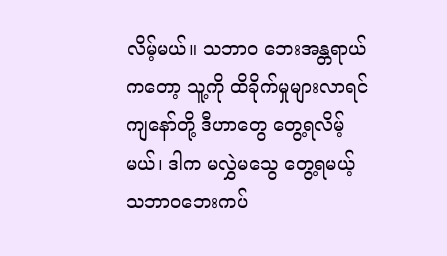လိမ့်မယ်။ သဘာဝ ဘေးအန္တရာယ်ကတော့ သူ့ကို ထိခိုက်မှုများလာရင် ကျနော်တို့ ဒီဟာတွေ တွေ့ရလိမ့်မယ်၊ ဒါက မလွှဲမသွေ တွေ့ရမယ့် သဘာဝဘေးကပ်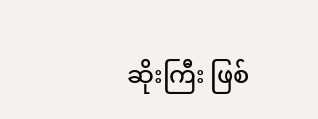ဆိုးကြီး ဖြစ်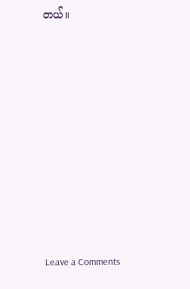တယ်။












Leave a Comments